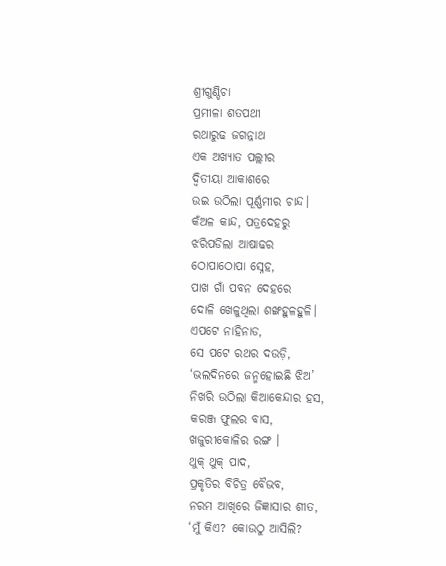ଶ୍ରୀଗୁଣ୍ଡିଚା
ପ୍ରମୀଳା ଶତପଥୀ
ରଥାରୁଢ ଜଗନ୍ନାଥ
ଏକ ଅଖ୍ୟାତ ପଲ୍ଲୀର
ଦ୍ୱିତୀୟା ଆକାଶରେ
ଉଇ ଉଠିଲା ପୂର୍ଣ୍ଣମୀର ଚାନ୍ଦ।
କଁଅଳ କାନ୍ଦ, ପତ୍ରଦେହରୁ
ଝରିପଡିଲା ଆଷାଢର
ଠୋପାଠୋପା ସ୍ନେହ,
ପାଖ ଗାଁ ପବନ ଦେହରେ
ଦୋଳି ଖେଳୁଥିଲା ଶଙ୍ଖହୁଳହୁଳି।
ଏପଟେ ନାହିନାଡ,
ସେ ପଟେ ରଥର ଦଉଡ଼ି,
‘ଭଲଦିନରେ ଜନ୍ମହୋଇଛି ଝିଅ’
ନିଖରି ଉଠିଲା କିଆକେନ୍ଦାର ହସ,
କରଞ୍ଜ ଫୁଲର ବାସ,
ଖଜୁରୀକୋଳିର ରଙ୍ଗ ।
ଥୁକ୍ ଥୁକ୍ ପାଦ,
ପ୍ରକୃତିର ବିଚିତ୍ର ବୈଭବ,
ନରମ ଆଖିରେ ଜିଜ୍ଞାସାର ଶୀତ,
‘ମୁଁ କିଏ? କୋଉଠୁ ଆସିଲି?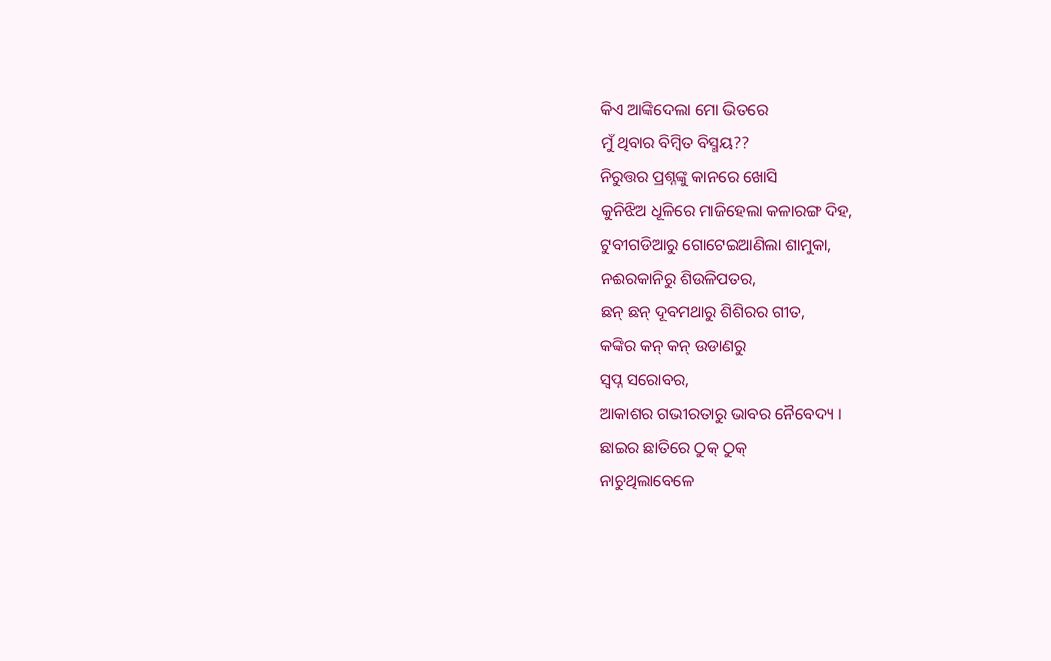କିଏ ଆଙ୍କିଦେଲା ମୋ ଭିତରେ
ମୁଁ ଥିବାର ବିମ୍ବିତ ବିସ୍ମୟ??
ନିରୁତ୍ତର ପ୍ରଶ୍ନଙ୍କୁ କାନରେ ଖୋସି
କୁନିଝିଅ ଧୂଳିରେ ମାଜିହେଲା କଳାରଙ୍ଗ ଦିହ,
ଟୁବୀଗଡିଆରୁ ଗୋଟେଇଆଣିଲା ଶାମୁକା,
ନଈରକାନିରୁ ଶିଉଳିପତର,
ଛନ୍ ଛନ୍ ଦୂବମଥାରୁ ଶିଶିରର ଗୀତ,
କଙ୍କିର କନ୍ କନ୍ ଉଡାଣରୁ
ସ୍ୱପ୍ନ ସରୋବର,
ଆକାଶର ଗଭୀରତାରୁ ଭାବର ନୈବେଦ୍ୟ ।
ଛାଇର ଛାତିରେ ଠୁକ୍ ଠୁକ୍
ନାଚୁଥିଲାବେଳେ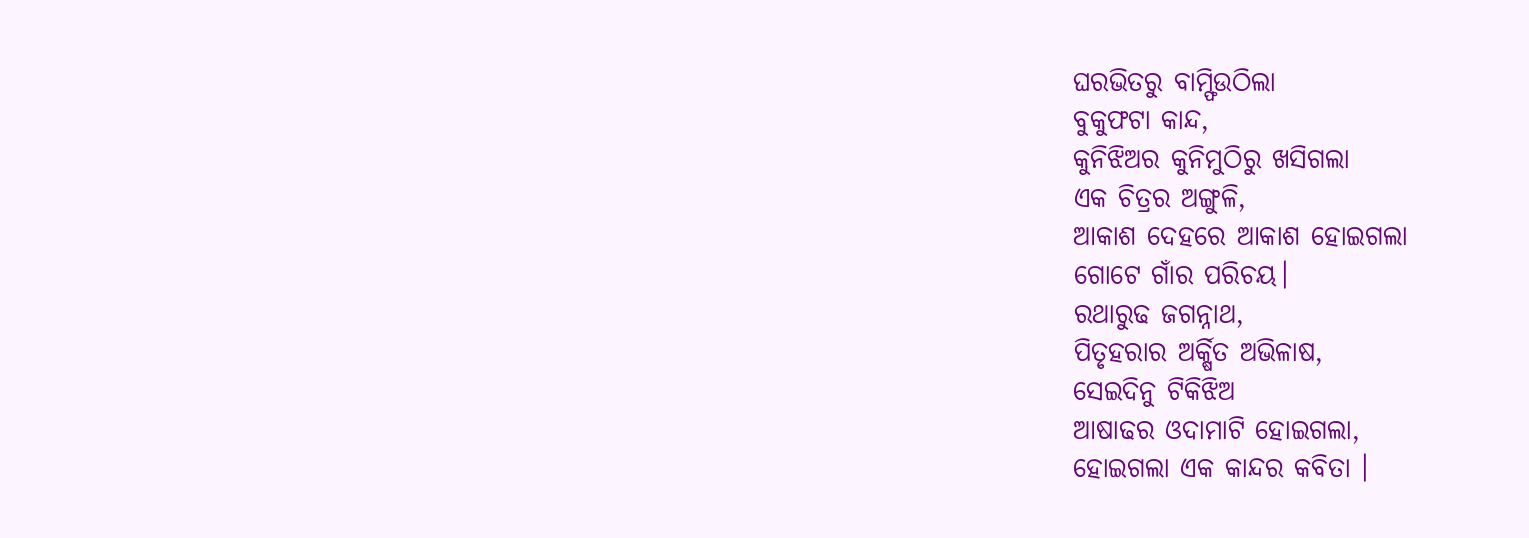ଘରଭିତରୁ ବାମ୍ଫିଉଠିଲା
ବୁକୁଫଟା କାନ୍ଦ,
କୁନିଝିଅର କୁନିମୁଠିରୁ ଖସିଗଲା
ଏକ ଚିତ୍ରର ଅଙ୍ଗୁଳି,
ଆକାଶ ଦେହରେ ଆକାଶ ହୋଇଗଲା
ଗୋଟେ ଗାଁର ପରିଚୟ।
ରଥାରୁଢ ଜଗନ୍ନାଥ,
ପିତୃହରାର ଅର୍କ୍ଷିତ ଅଭିଳାଷ,
ସେଇଦିନୁ ଟିକିଝିଅ
ଆଷାଢର ଓଦାମାଟି ହୋଇଗଲା,
ହୋଇଗଲା ଏକ କାନ୍ଦର କବିତା ।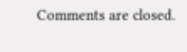Comments are closed.